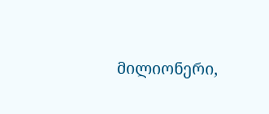მილიონერი,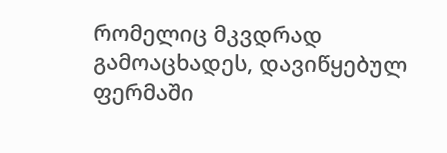რომელიც მკვდრად გამოაცხადეს, დავიწყებულ ფერმაში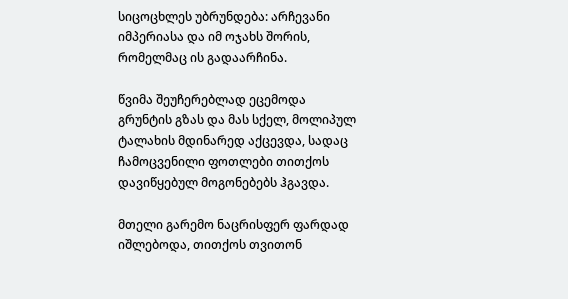სიცოცხლეს უბრუნდება: არჩევანი იმპერიასა და იმ ოჯახს შორის, რომელმაც ის გადაარჩინა.

წვიმა შეუჩერებლად ეცემოდა გრუნტის გზას და მას სქელ, მოლიპულ ტალახის მდინარედ აქცევდა, სადაც ჩამოცვენილი ფოთლები თითქოს დავიწყებულ მოგონებებს ჰგავდა.

მთელი გარემო ნაცრისფერ ფარდად იშლებოდა, თითქოს თვითონ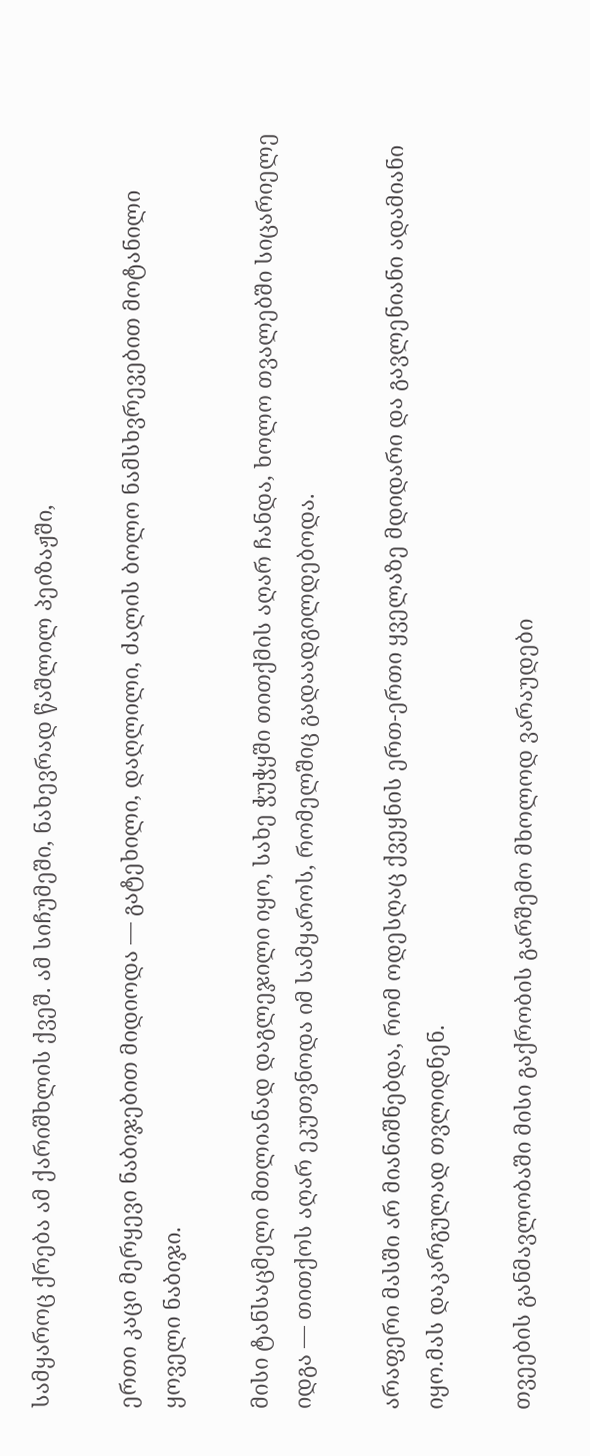სამყაროც ქრება ამ ქარიშხლის ქვეშ. ამ სიჩუმეში, ნახევრად წაშლილ პეიზაჟში,

ერთი კაცი მერყევი ნაბიჯებით მიდიოდა — გატეხილი, დაღლილი, ძალის ბოლო ნამსხვრევებით მოტანილი ყოველი ნაბიჯი.

მისი ტანსაცმელი მთლიანად დაგლეჯილი იყო, სახე ჭუჭყში თითქმის აღარ ჩანდა, ხოლო თვალებში სიცარიელე იდგა — თითქოს აღარ ეკუთვნოდა იმ სამყაროს, რომელშიც გადაადგილდებოდა.

არაფერი მასში არ მიანიშნებდა, რომ ოდესღაც ქვეყნის ერთ-ერთი ყველაზე მდიდარი და გავლენიანი ადამიანი იყო.მას დაკარგულად თვლიდნენ.

თვეების განმავლობაში მისი გაქრობის გარშემო მხოლოდ ვარაუდები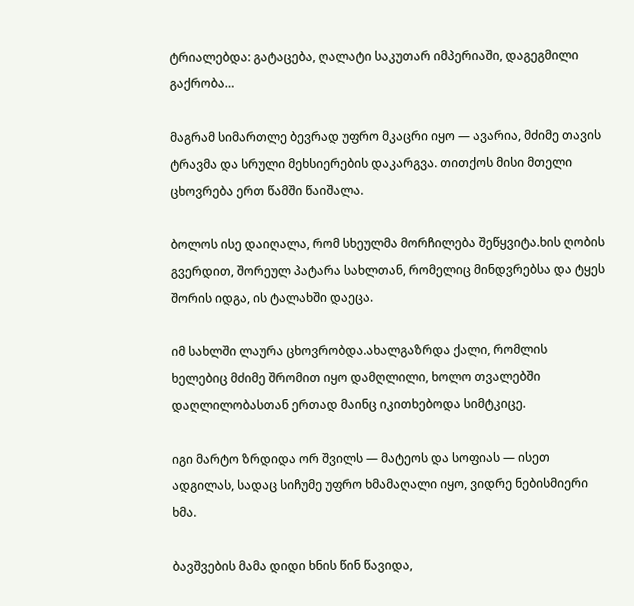ტრიალებდა: გატაცება, ღალატი საკუთარ იმპერიაში, დაგეგმილი გაქრობა…

მაგრამ სიმართლე ბევრად უფრო მკაცრი იყო — ავარია, მძიმე თავის ტრავმა და სრული მეხსიერების დაკარგვა. თითქოს მისი მთელი ცხოვრება ერთ წამში წაიშალა.

ბოლოს ისე დაიღალა, რომ სხეულმა მორჩილება შეწყვიტა.ხის ღობის გვერდით, შორეულ პატარა სახლთან, რომელიც მინდვრებსა და ტყეს შორის იდგა, ის ტალახში დაეცა.

იმ სახლში ლაურა ცხოვრობდა.ახალგაზრდა ქალი, რომლის ხელებიც მძიმე შრომით იყო დამღლილი, ხოლო თვალებში დაღლილობასთან ერთად მაინც იკითხებოდა სიმტკიცე.

იგი მარტო ზრდიდა ორ შვილს — მატეოს და სოფიას — ისეთ ადგილას, სადაც სიჩუმე უფრო ხმამაღალი იყო, ვიდრე ნებისმიერი ხმა.

ბავშვების მამა დიდი ხნის წინ წავიდა,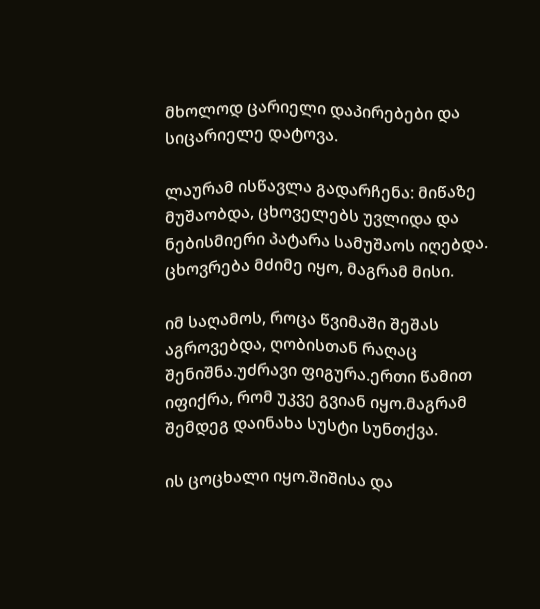მხოლოდ ცარიელი დაპირებები და სიცარიელე დატოვა.

ლაურამ ისწავლა გადარჩენა: მიწაზე მუშაობდა, ცხოველებს უვლიდა და ნებისმიერი პატარა სამუშაოს იღებდა. ცხოვრება მძიმე იყო, მაგრამ მისი.

იმ საღამოს, როცა წვიმაში შეშას აგროვებდა, ღობისთან რაღაც შენიშნა.უძრავი ფიგურა.ერთი წამით იფიქრა, რომ უკვე გვიან იყო.მაგრამ შემდეგ დაინახა სუსტი სუნთქვა.

ის ცოცხალი იყო.შიშისა და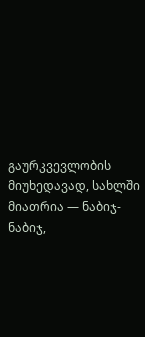გაურკვევლობის მიუხედავად, სახლში მიათრია — ნაბიჯ-ნაბიჯ,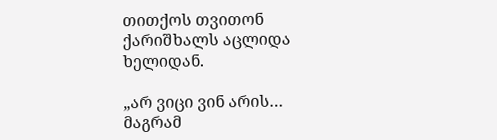თითქოს თვითონ ქარიშხალს აცლიდა ხელიდან.

„არ ვიცი ვინ არის… მაგრამ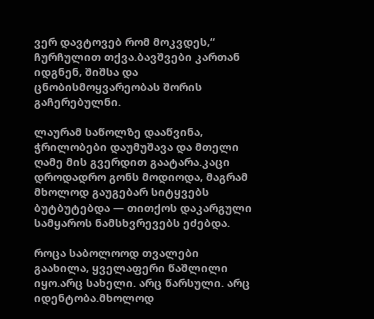ვერ დავტოვებ რომ მოკვდეს,“ ჩურჩულით თქვა.ბავშვები კართან იდგნენ, შიშსა და ცნობისმოყვარეობას შორის გაჩერებულნი.

ლაურამ საწოლზე დააწვინა, ჭრილობები დაუმუშავა და მთელი ღამე მის გვერდით გაატარა.კაცი დროდადრო გონს მოდიოდა, მაგრამ მხოლოდ გაუგებარ სიტყვებს ბუტბუტებდა — თითქოს დაკარგული სამყაროს ნამსხვრევებს ეძებდა.

როცა საბოლოოდ თვალები გაახილა, ყველაფერი წაშლილი იყო.არც სახელი. არც წარსული. არც იდენტობა.მხოლოდ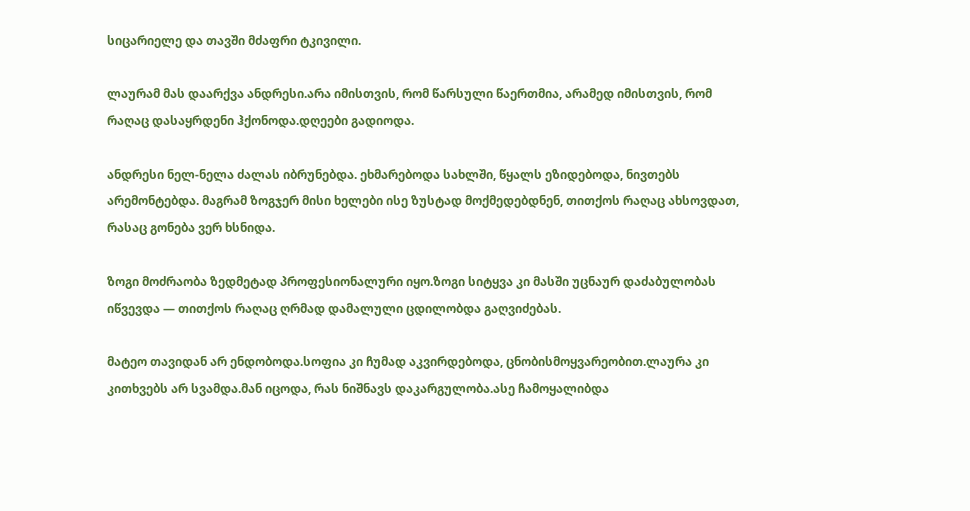სიცარიელე და თავში მძაფრი ტკივილი.

ლაურამ მას დაარქვა ანდრესი.არა იმისთვის, რომ წარსული წაერთმია, არამედ იმისთვის, რომ რაღაც დასაყრდენი ჰქონოდა.დღეები გადიოდა.

ანდრესი ნელ-ნელა ძალას იბრუნებდა. ეხმარებოდა სახლში, წყალს ეზიდებოდა, ნივთებს არემონტებდა. მაგრამ ზოგჯერ მისი ხელები ისე ზუსტად მოქმედებდნენ, თითქოს რაღაც ახსოვდათ, რასაც გონება ვერ ხსნიდა.

ზოგი მოძრაობა ზედმეტად პროფესიონალური იყო.ზოგი სიტყვა კი მასში უცნაურ დაძაბულობას იწვევდა — თითქოს რაღაც ღრმად დამალული ცდილობდა გაღვიძებას.

მატეო თავიდან არ ენდობოდა.სოფია კი ჩუმად აკვირდებოდა, ცნობისმოყვარეობით.ლაურა კი კითხვებს არ სვამდა.მან იცოდა, რას ნიშნავს დაკარგულობა.ასე ჩამოყალიბდა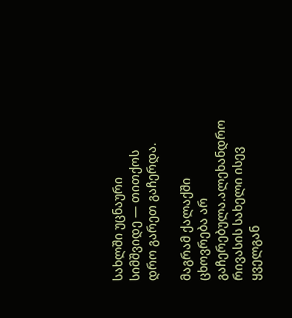სახლში უცნაური სიმშვიდე — თითქოს დრო გარეთ გაჩერდა.

მაგრამ ქალაქში ცხოვრება არ გაჩერებულა.ალეხანდრო რივასის სახელი ისევ ყველგან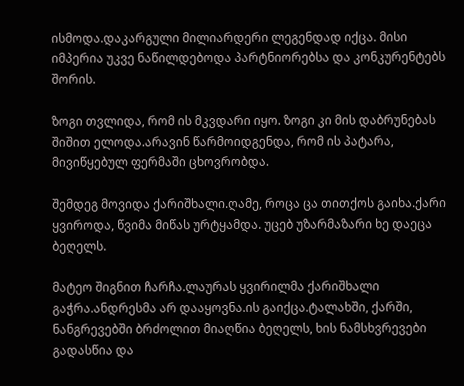ისმოდა.დაკარგული მილიარდერი ლეგენდად იქცა. მისი იმპერია უკვე ნაწილდებოდა პარტნიორებსა და კონკურენტებს შორის.

ზოგი თვლიდა, რომ ის მკვდარი იყო. ზოგი კი მის დაბრუნებას შიშით ელოდა.არავინ წარმოიდგენდა, რომ ის პატარა, მივიწყებულ ფერმაში ცხოვრობდა.

შემდეგ მოვიდა ქარიშხალი.ღამე, როცა ცა თითქოს გაიხა.ქარი ყვიროდა, წვიმა მიწას ურტყამდა. უცებ უზარმაზარი ხე დაეცა ბეღელს.

მატეო შიგნით ჩარჩა.ლაურას ყვირილმა ქარიშხალი გაჭრა.ანდრესმა არ დააყოვნა.ის გაიქცა.ტალახში, ქარში, ნანგრევებში ბრძოლით მიაღწია ბეღელს, ხის ნამსხვრევები გადასწია და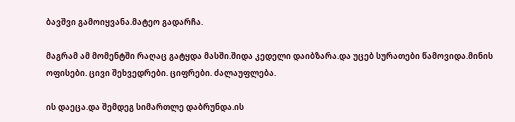ბავშვი გამოიყვანა.მატეო გადარჩა.

მაგრამ ამ მომენტში რაღაც გატყდა მასში.შიდა კედელი დაიბზარა.და უცებ სურათები წამოვიდა.მინის ოფისები. ცივი შეხვედრები. ციფრები. ძალაუფლება.

ის დაეცა.და შემდეგ სიმართლე დაბრუნდა.ის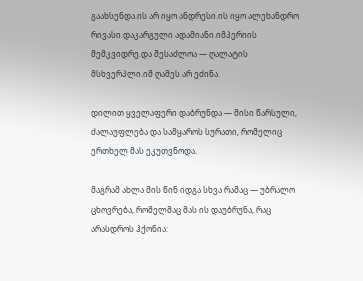გაახსენდა.ის არ იყო ანდრესი.ის იყო ალეხანდრო რივასი.დაკარგული ადამიანი.იმპერიის მემკვიდრე.და შესაძლოა — ღალატის მსხვერპლი.იმ ღამეს არ ეძინა.

დილით ყველაფერი დაბრუნდა — მისი წარსული, ძალაუფლება და სამყაროს სურათი, რომელიც ერთხელ მას ეკუთვნოდა.

მაგრამ ახლა მის წინ იდგა სხვა რამაც — უბრალო ცხოვრება, რომელმაც მას ის დაუბრუნა, რაც არასდროს ჰქონია: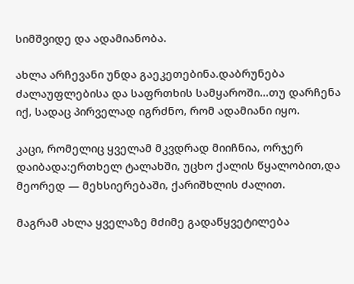სიმშვიდე და ადამიანობა.

ახლა არჩევანი უნდა გაეკეთებინა.დაბრუნება ძალაუფლებისა და საფრთხის სამყაროში…თუ დარჩენა იქ, სადაც პირველად იგრძნო, რომ ადამიანი იყო.

კაცი, რომელიც ყველამ მკვდრად მიიჩნია, ორჯერ დაიბადა:ერთხელ ტალახში, უცხო ქალის წყალობით,და მეორედ — მეხსიერებაში, ქარიშხლის ძალით.

მაგრამ ახლა ყველაზე მძიმე გადაწყვეტილება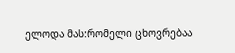ელოდა მას:რომელი ცხოვრებაა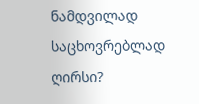ნამდვილად საცხოვრებლად ღირსი?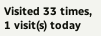Visited 33 times, 1 visit(s) today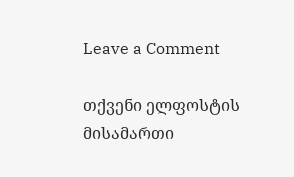Leave a Comment

თქვენი ელფოსტის მისამართი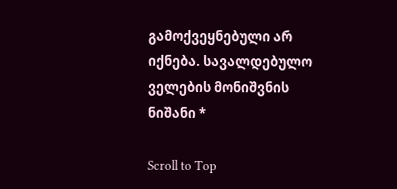გამოქვეყნებული არ იქნება. სავალდებულო ველების მონიშვნის ნიშანი *

Scroll to Top